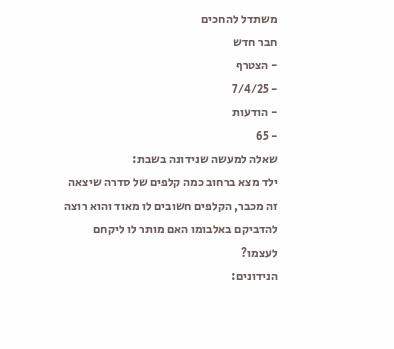משתדל להחכים
חבר חדש
- הצטרף
- 7/4/25
- הודעות
- 65
שאלה למעשה שנידונה בשבת:
ילד מצא ברחוב כמה קלפים של סדרה שיצאה זה מכבר, הקלפים חשובים לו מאוד והוא רוצה להדביקם באלבומו האם מותר לו ליקחם לעצמו?
הנידונים: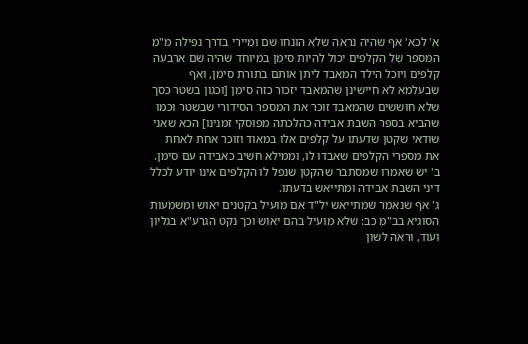א' לכא' אף שהיה נראה שלא הונחו שם ומיירי בדרך נפילה מ"מ המספר של הקלפים יכול להיות סימן במיוחד שהיה שם ארבעה קלפים ויוכל הילד המאבד ליתן אותם בתורת סימן, ואף שבעלמא לא חיישינן שהמאבד יזכור כזה סימן [וכגון בשטר כסך שלא חוששים שהמאבד זוכר את המספר הסידורי שבשטר וכמו שהביא בספר השבת אבידה כהלכתה מפוסקי זמנינו] הכא שאני שודאי שקטן שדעתו על קלפים אלו במאוד וזוכר אחת לאחת את מספרי הקלפים שאבדו לו, וממילא חשיב כאבידה עם סימן.
ב' יש שאמרו שמסתבר שהקטן שנפל לו הקלפים אינו יודע לכלל דיני השבת אבידה ומתייאש בדעתו.
ג' אף שנאמר שמתייאש יל"ד אם מועיל בקטנים יאוש ומשמעות הסוגיא בב"מ כב: שלא מועיל בהם יאוש וכך נקט הגרע"א בגליון ועוד, וראה לשון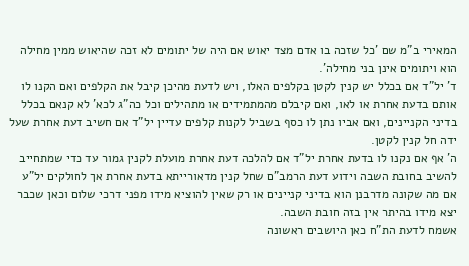המאירי ב"מ שם 'כל שזכה בו אדם מצד יאוש אם היה של יתומים לא זכה שהיאוש ממין מחילה הוא ויתומים אינן בני מחילה'.
ד' יל"ד אם בכלל יש קנין לקטן בקלפים האלו, ויש לדעת מהיכן קיבל את הקלפים ואם הקנו לו אותם בדעת אחרת או לאו, ואם קיבלם מהמתמידים או מתהילים וכל כה"ג לכא' לא קנאם בכלל בדיני הקניינים, ואם אביו נתן לו כסף בשביל לקנות קלפים עדיין יל"ד אם חשיב דעת אחרת שעל ידה חל קנין לקטן.
ה' אף אם נקנו לו בדעת אחרת יל"ד אם להלכה דעת אחרת מועלת לקנין גמור עד כדי שמתחייב להשיב בחובת השבה וידוע דעת הרמב"ם שחל קנין מדאורייתא בדעת אחרת אך לחולקים יל"ע אם מה שקונה מדרבנן הוא בדיני קניינים או רק שאין להוציא מידו מפני דרכי שלום וכאן שכבר יצא מידו בהיתר אין בזה חובת השבה.
אשמח לדעת הת"ח כאן היושבים ראשונה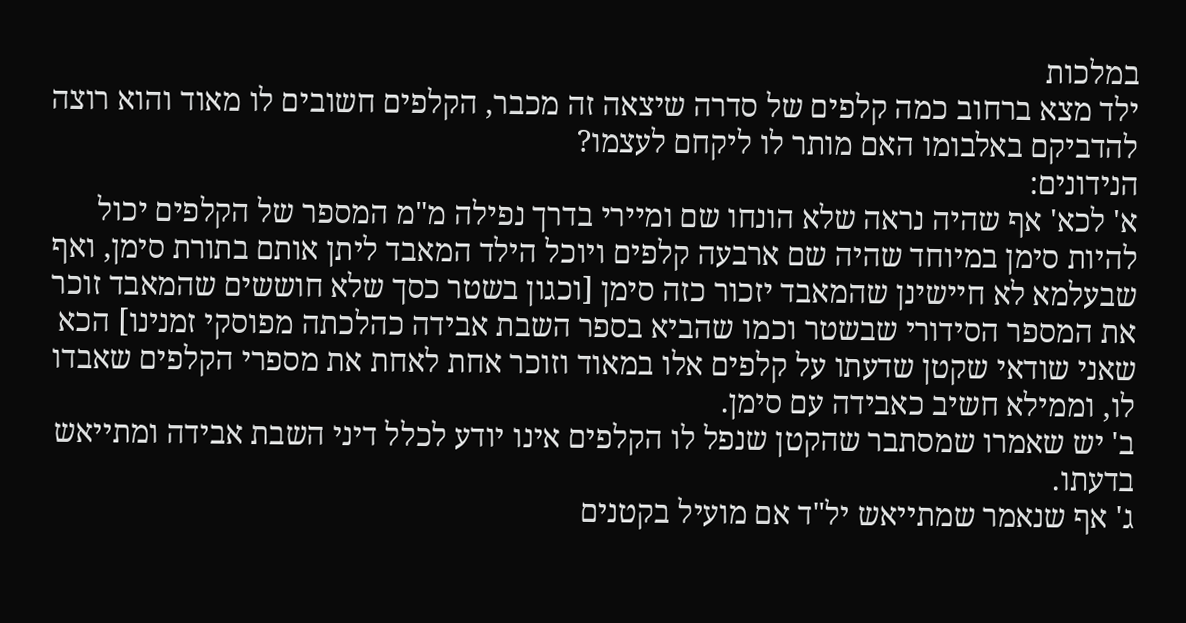במלכות
ילד מצא ברחוב כמה קלפים של סדרה שיצאה זה מכבר, הקלפים חשובים לו מאוד והוא רוצה להדביקם באלבומו האם מותר לו ליקחם לעצמו?
הנידונים:
א' לכא' אף שהיה נראה שלא הונחו שם ומיירי בדרך נפילה מ"מ המספר של הקלפים יכול להיות סימן במיוחד שהיה שם ארבעה קלפים ויוכל הילד המאבד ליתן אותם בתורת סימן, ואף שבעלמא לא חיישינן שהמאבד יזכור כזה סימן [וכגון בשטר כסך שלא חוששים שהמאבד זוכר את המספר הסידורי שבשטר וכמו שהביא בספר השבת אבידה כהלכתה מפוסקי זמנינו] הכא שאני שודאי שקטן שדעתו על קלפים אלו במאוד וזוכר אחת לאחת את מספרי הקלפים שאבדו לו, וממילא חשיב כאבידה עם סימן.
ב' יש שאמרו שמסתבר שהקטן שנפל לו הקלפים אינו יודע לכלל דיני השבת אבידה ומתייאש בדעתו.
ג' אף שנאמר שמתייאש יל"ד אם מועיל בקטנים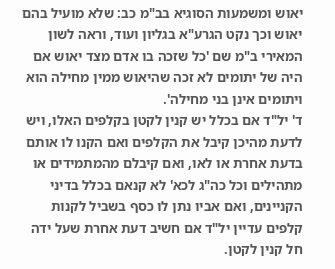יאוש ומשמעות הסוגיא בב"מ כב: שלא מועיל בהם יאוש וכך נקט הגרע"א בגליון ועוד, וראה לשון המאירי ב"מ שם 'כל שזכה בו אדם מצד יאוש אם היה של יתומים לא זכה שהיאוש ממין מחילה הוא ויתומים אינן בני מחילה'.
ד' יל"ד אם בכלל יש קנין לקטן בקלפים האלו, ויש לדעת מהיכן קיבל את הקלפים ואם הקנו לו אותם בדעת אחרת או לאו, ואם קיבלם מהמתמידים או מתהילים וכל כה"ג לכא' לא קנאם בכלל בדיני הקניינים, ואם אביו נתן לו כסף בשביל לקנות קלפים עדיין יל"ד אם חשיב דעת אחרת שעל ידה חל קנין לקטן.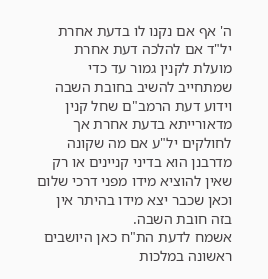ה' אף אם נקנו לו בדעת אחרת יל"ד אם להלכה דעת אחרת מועלת לקנין גמור עד כדי שמתחייב להשיב בחובת השבה וידוע דעת הרמב"ם שחל קנין מדאורייתא בדעת אחרת אך לחולקים יל"ע אם מה שקונה מדרבנן הוא בדיני קניינים או רק שאין להוציא מידו מפני דרכי שלום וכאן שכבר יצא מידו בהיתר אין בזה חובת השבה.
אשמח לדעת הת"ח כאן היושבים ראשונה במלכות